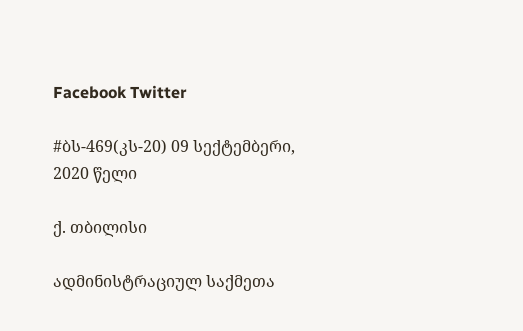Facebook Twitter

#ბს-469(კს-20) 09 სექტემბერი, 2020 წელი

ქ. თბილისი

ადმინისტრაციულ საქმეთა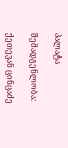პალატა

შემადგენლობა:

ქეთევან ცინცაძე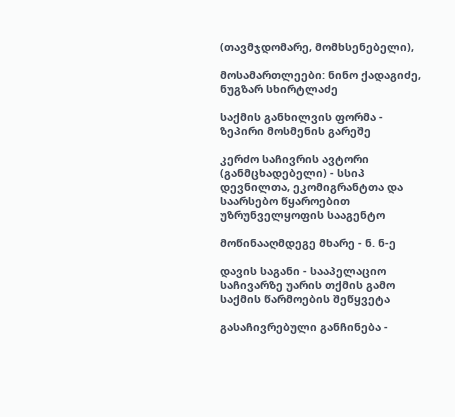(თავმჯდომარე, მომხსენებელი),

მოსამართლეები: ნინო ქადაგიძე, ნუგზარ სხირტლაძე

საქმის განხილვის ფორმა - ზეპირი მოსმენის გარეშე

კერძო საჩივრის ავტორი (განმცხადებელი) - სსიპ დევნილთა, ეკომიგრანტთა და საარსებო წყაროებით უზრუნველყოფის სააგენტო

მოწინააღმდეგე მხარე - ნ. ნ-ე

დავის საგანი - სააპელაციო საჩივარზე უარის თქმის გამო საქმის წარმოების შეწყვეტა

გასაჩივრებული განჩინება -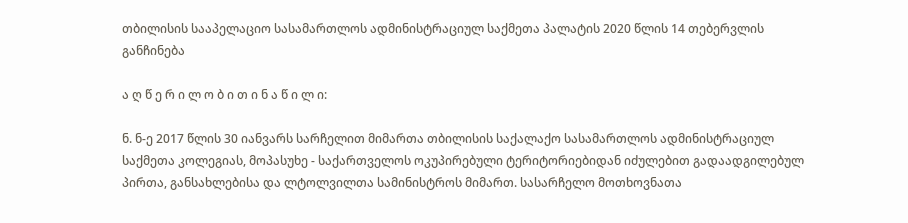თბილისის სააპელაციო სასამართლოს ადმინისტრაციულ საქმეთა პალატის 2020 წლის 14 თებერვლის განჩინება

ა ღ წ ე რ ი ლ ო ბ ი თ ი ნ ა წ ი ლ ი:

ნ. ნ-ე 2017 წლის 30 იანვარს სარჩელით მიმართა თბილისის საქალაქო სასამართლოს ადმინისტრაციულ საქმეთა კოლეგიას, მოპასუხე - საქართველოს ოკუპირებული ტერიტორიებიდან იძულებით გადაადგილებულ პირთა, განსახლებისა და ლტოლვილთა სამინისტროს მიმართ. სასარჩელო მოთხოვნათა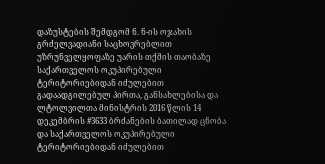დაზუსტების შემდგომ ნ. ნ-ის ოჯახის გრძელვადიანი საცხოვრებლით უზრუნველყოფაზე უარის თქმის თაობაზე საქართველოს ოკუპირებული ტერიტორიებიდან იძულებით გადაადგილებულ პირთა, განსახლებისა და ლტოლვილთა მინისტრის 2016 წლის 14 დეკემბრის #3633 ბრძანების ბათილად ცნობა და საქართველოს ოკუპირებული ტერიტორიებიდან იძულებით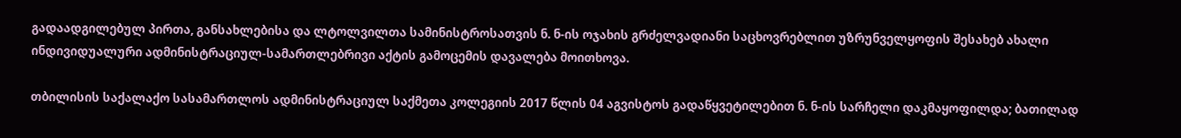გადაადგილებულ პირთა, განსახლებისა და ლტოლვილთა სამინისტროსათვის ნ. ნ-ის ოჯახის გრძელვადიანი საცხოვრებლით უზრუნველყოფის შესახებ ახალი ინდივიდუალური ადმინისტრაციულ-სამართლებრივი აქტის გამოცემის დავალება მოითხოვა.

თბილისის საქალაქო სასამართლოს ადმინისტრაციულ საქმეთა კოლეგიის 2017 წლის 04 აგვისტოს გადაწყვეტილებით ნ. ნ-ის სარჩელი დაკმაყოფილდა; ბათილად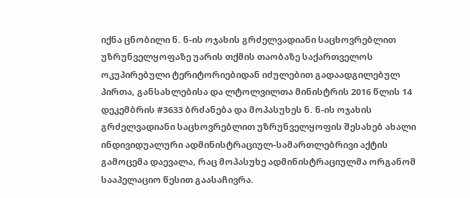იქნა ცნობილი ნ. ნ-ის ოჯახის გრძელვადიანი საცხოვრებლით უზრუნველყოფაზე უარის თქმის თაობაზე საქართველოს ოკუპირებული ტერიტორიებიდან იძულებით გადაადგილებულ პირთა, განსახლებისა და ლტოლვილთა მინისტრის 2016 წლის 14 დეკემბრის #3633 ბრძანება და მოპასუხეს ნ. ნ-ის ოჯახის გრძელვადიანი საცხოვრებლით უზრუნველყოფის შესახებ ახალი ინდივიდუალური ადმინისტრაციულ-სამართლებრივი აქტის გამოცემა დაევალა, რაც მოპასუხე ადმინისტრაციულმა ორგანომ სააპელაციო წესით გაასაჩივრა.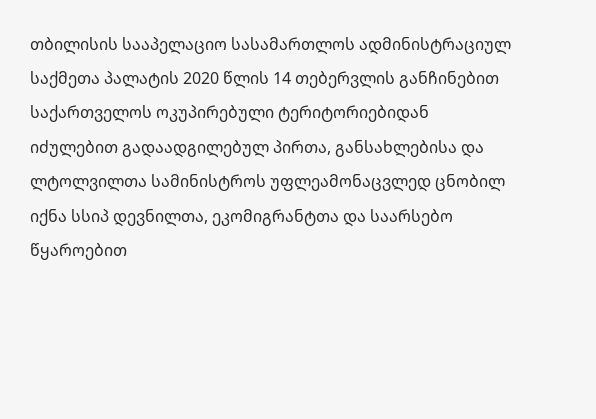თბილისის სააპელაციო სასამართლოს ადმინისტრაციულ საქმეთა პალატის 2020 წლის 14 თებერვლის განჩინებით საქართველოს ოკუპირებული ტერიტორიებიდან იძულებით გადაადგილებულ პირთა, განსახლებისა და ლტოლვილთა სამინისტროს უფლეამონაცვლედ ცნობილ იქნა სსიპ დევნილთა, ეკომიგრანტთა და საარსებო წყაროებით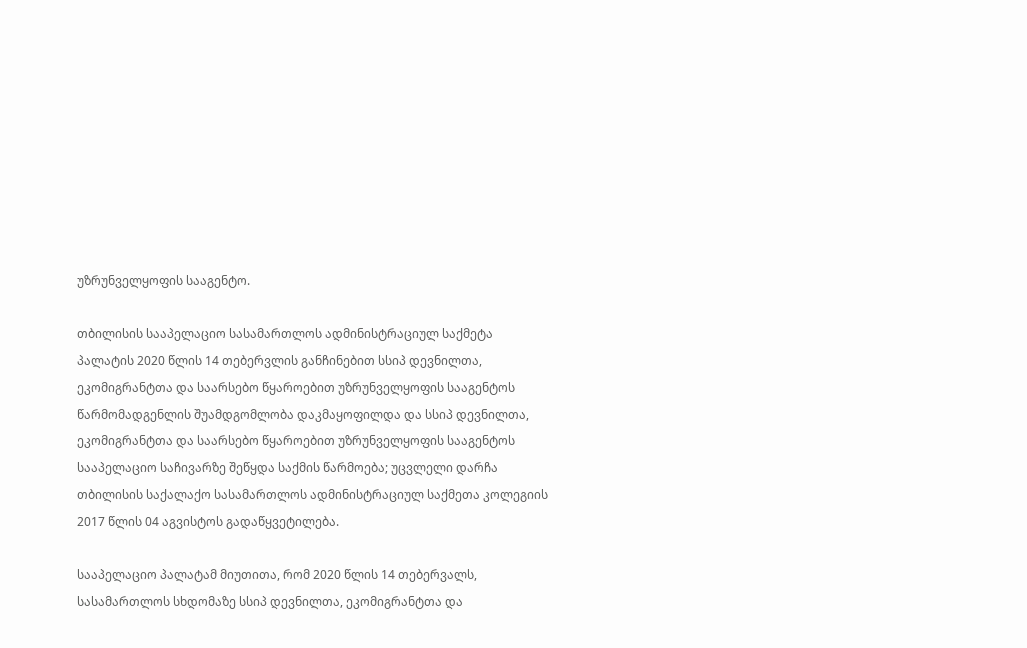უზრუნველყოფის სააგენტო.

თბილისის სააპელაციო სასამართლოს ადმინისტრაციულ საქმეტა პალატის 2020 წლის 14 თებერვლის განჩინებით სსიპ დევნილთა, ეკომიგრანტთა და საარსებო წყაროებით უზრუნველყოფის სააგენტოს წარმომადგენლის შუამდგომლობა დაკმაყოფილდა და სსიპ დევნილთა, ეკომიგრანტთა და საარსებო წყაროებით უზრუნველყოფის სააგენტოს სააპელაციო საჩივარზე შეწყდა საქმის წარმოება; უცვლელი დარჩა თბილისის საქალაქო სასამართლოს ადმინისტრაციულ საქმეთა კოლეგიის 2017 წლის 04 აგვისტოს გადაწყვეტილება.

სააპელაციო პალატამ მიუთითა, რომ 2020 წლის 14 თებერვალს, სასამართლოს სხდომაზე სსიპ დევნილთა, ეკომიგრანტთა და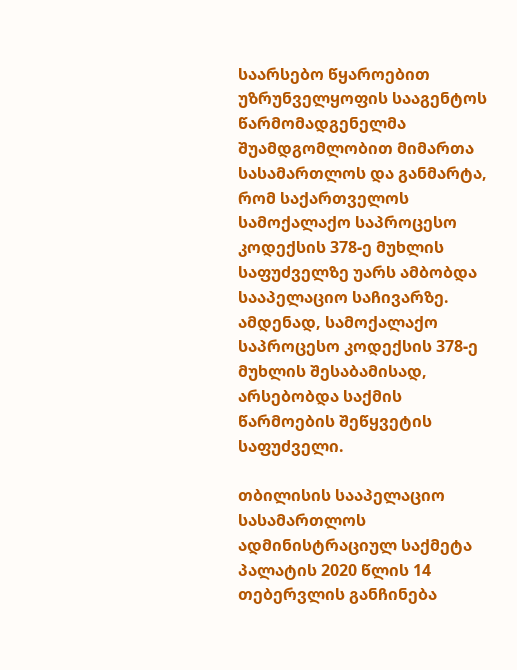საარსებო წყაროებით უზრუნველყოფის სააგენტოს წარმომადგენელმა შუამდგომლობით მიმართა სასამართლოს და განმარტა, რომ საქართველოს სამოქალაქო საპროცესო კოდექსის 378-ე მუხლის საფუძველზე უარს ამბობდა სააპელაციო საჩივარზე. ამდენად, სამოქალაქო საპროცესო კოდექსის 378-ე მუხლის შესაბამისად, არსებობდა საქმის წარმოების შეწყვეტის საფუძველი.

თბილისის სააპელაციო სასამართლოს ადმინისტრაციულ საქმეტა პალატის 2020 წლის 14 თებერვლის განჩინება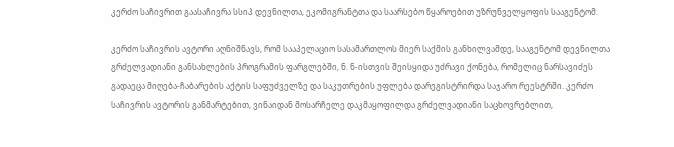კერძო საჩივრით გაასაჩივრა სსიპ დევნილთა, ეკომიგრანტთა და საარსებო წყაროებით უზრუნველყოფის სააგენტომ.

კერძო საჩივრის ავტორი აღნიშნავს, რომ სააპელაციო სასამართლოს მიერ საქმის განხილვამდე, სააგენტომ დევნილთა გრძელვადიანი განსახლების პროგრამის ფარგლებში, ნ. ნ-ისთვის შეისყიდა უძრავი ქონება, რომელიც ნარსავიძეს გადაეცა მიღება-ჩაბარების აქტის საფუძველზე და საკუთრების უფლება დარეგისტრირდა საჯარო რეესტრში. კერძო საჩივრის ავტორის განმარტებით, ვინაიდან მოსარჩელე დაკმაყოფილდა გრძელვადიანი საცხოვრებლით,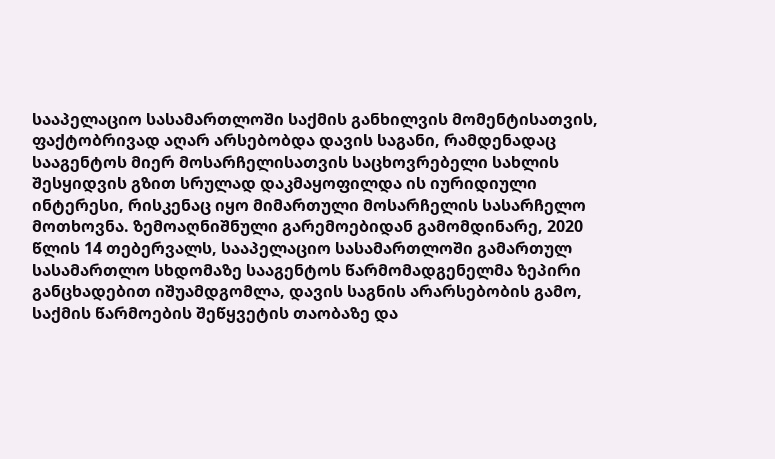სააპელაციო სასამართლოში საქმის განხილვის მომენტისათვის, ფაქტობრივად აღარ არსებობდა დავის საგანი, რამდენადაც სააგენტოს მიერ მოსარჩელისათვის საცხოვრებელი სახლის შესყიდვის გზით სრულად დაკმაყოფილდა ის იურიდიული ინტერესი, რისკენაც იყო მიმართული მოსარჩელის სასარჩელო მოთხოვნა. ზემოაღნიშნული გარემოებიდან გამომდინარე, 2020 წლის 14 თებერვალს, სააპელაციო სასამართლოში გამართულ სასამართლო სხდომაზე სააგენტოს წარმომადგენელმა ზეპირი განცხადებით იშუამდგომლა, დავის საგნის არარსებობის გამო, საქმის წარმოების შეწყვეტის თაობაზე და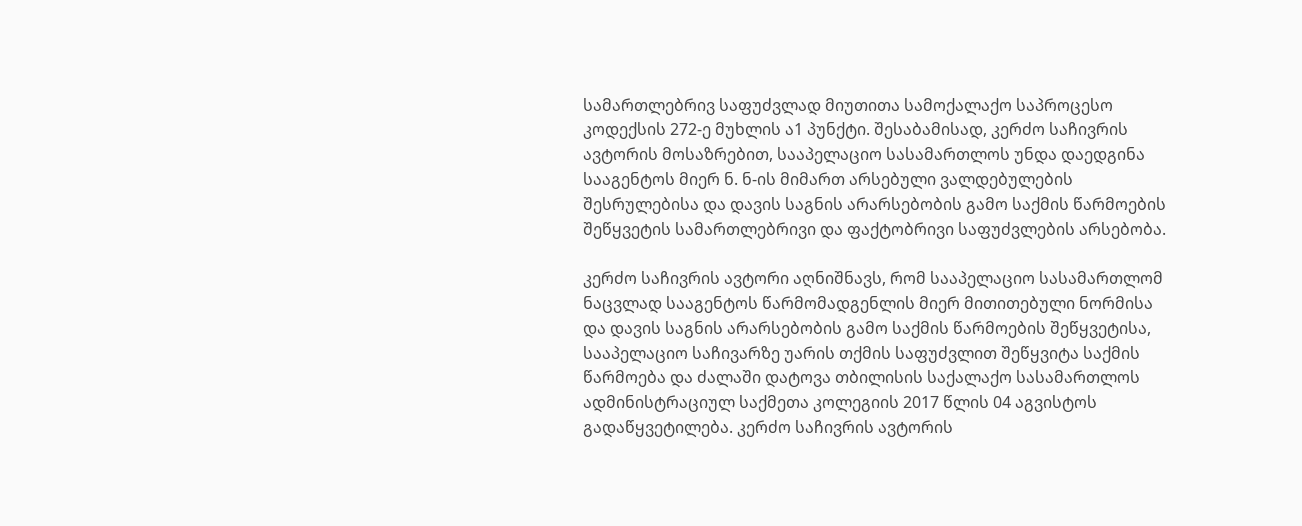სამართლებრივ საფუძვლად მიუთითა სამოქალაქო საპროცესო კოდექსის 272-ე მუხლის ა1 პუნქტი. შესაბამისად, კერძო საჩივრის ავტორის მოსაზრებით, სააპელაციო სასამართლოს უნდა დაედგინა სააგენტოს მიერ ნ. ნ-ის მიმართ არსებული ვალდებულების შესრულებისა და დავის საგნის არარსებობის გამო საქმის წარმოების შეწყვეტის სამართლებრივი და ფაქტობრივი საფუძვლების არსებობა.

კერძო საჩივრის ავტორი აღნიშნავს, რომ სააპელაციო სასამართლომ ნაცვლად სააგენტოს წარმომადგენლის მიერ მითითებული ნორმისა და დავის საგნის არარსებობის გამო საქმის წარმოების შეწყვეტისა, სააპელაციო საჩივარზე უარის თქმის საფუძვლით შეწყვიტა საქმის წარმოება და ძალაში დატოვა თბილისის საქალაქო სასამართლოს ადმინისტრაციულ საქმეთა კოლეგიის 2017 წლის 04 აგვისტოს გადაწყვეტილება. კერძო საჩივრის ავტორის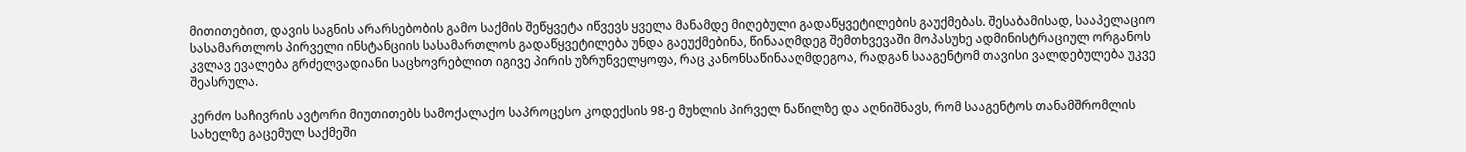მითითებით, დავის საგნის არარსებობის გამო საქმის შეწყვეტა იწვევს ყველა მანამდე მიღებული გადაწყვეტილების გაუქმებას. შესაბამისად, სააპელაციო სასამართლოს პირველი ინსტანციის სასამართლოს გადაწყვეტილება უნდა გაეუქმებინა, წინააღმდეგ შემთხვევაში მოპასუხე ადმინისტრაციულ ორგანოს კვლავ ევალება გრძელვადიანი საცხოვრებლით იგივე პირის უზრუნველყოფა, რაც კანონსაწინააღმდეგოა, რადგან სააგენტომ თავისი ვალდებულება უკვე შეასრულა.

კერძო საჩივრის ავტორი მიუთითებს სამოქალაქო საპროცესო კოდექსის 98-ე მუხლის პირველ ნაწილზე და აღნიშნავს, რომ სააგენტოს თანამშრომლის სახელზე გაცემულ საქმეში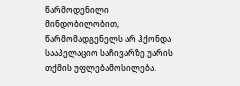წარმოდენილი მინდობილობით, წარმომადგენელს არ ჰქონდა სააპელაციო საჩივარზე უარის თქმის უფლებამოსილება.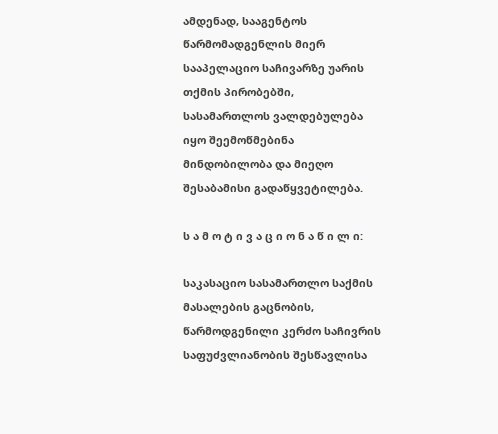ამდენად, სააგენტოს წარმომადგენლის მიერ სააპელაციო საჩივარზე უარის თქმის პირობებში, სასამართლოს ვალდებულება იყო შეემოწმებინა მინდობილობა და მიეღო შესაბამისი გადაწყვეტილება.

ს ა მ ო ტ ი ვ ა ც ი ო ნ ა წ ი ლ ი:

საკასაციო სასამართლო საქმის მასალების გაცნობის, წარმოდგენილი კერძო საჩივრის საფუძვლიანობის შესწავლისა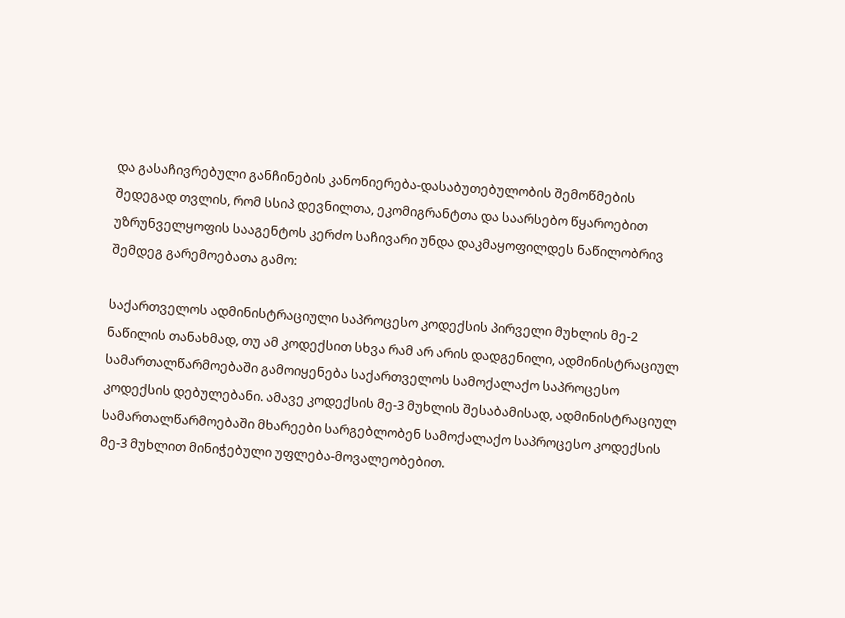და გასაჩივრებული განჩინების კანონიერება-დასაბუთებულობის შემოწმების შედეგად თვლის, რომ სსიპ დევნილთა, ეკომიგრანტთა და საარსებო წყაროებით უზრუნველყოფის სააგენტოს კერძო საჩივარი უნდა დაკმაყოფილდეს ნაწილობრივ შემდეგ გარემოებათა გამო:

საქართველოს ადმინისტრაციული საპროცესო კოდექსის პირველი მუხლის მე-2 ნაწილის თანახმად, თუ ამ კოდექსით სხვა რამ არ არის დადგენილი, ადმინისტრაციულ სამართალწარმოებაში გამოიყენება საქართველოს სამოქალაქო საპროცესო კოდექსის დებულებანი. ამავე კოდექსის მე-3 მუხლის შესაბამისად, ადმინისტრაციულ სამართალწარმოებაში მხარეები სარგებლობენ სამოქალაქო საპროცესო კოდექსის მე-3 მუხლით მინიჭებული უფლება-მოვალეობებით.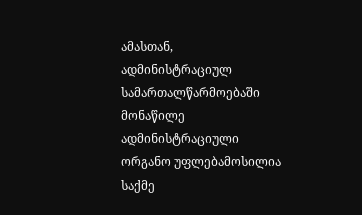ამასთან, ადმინისტრაციულ სამართალწარმოებაში მონაწილე ადმინისტრაციული ორგანო უფლებამოსილია საქმე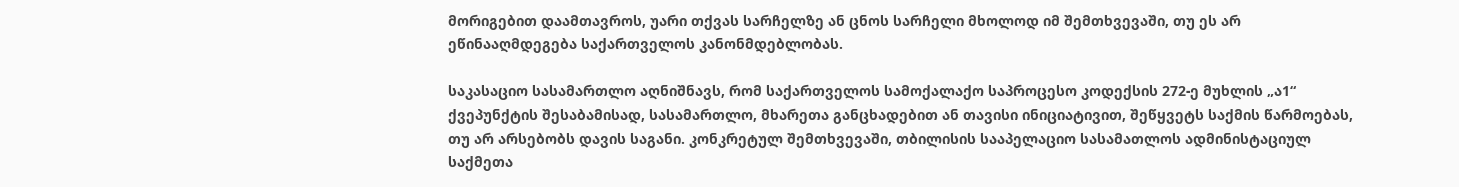მორიგებით დაამთავროს, უარი თქვას სარჩელზე ან ცნოს სარჩელი მხოლოდ იმ შემთხვევაში, თუ ეს არ ეწინააღმდეგება საქართველოს კანონმდებლობას.

საკასაციო სასამართლო აღნიშნავს, რომ საქართველოს სამოქალაქო საპროცესო კოდექსის 272-ე მუხლის „ა1“ ქვეპუნქტის შესაბამისად, სასამართლო, მხარეთა განცხადებით ან თავისი ინიციატივით, შეწყვეტს საქმის წარმოებას, თუ არ არსებობს დავის საგანი. კონკრეტულ შემთხვევაში, თბილისის სააპელაციო სასამათლოს ადმინისტაციულ საქმეთა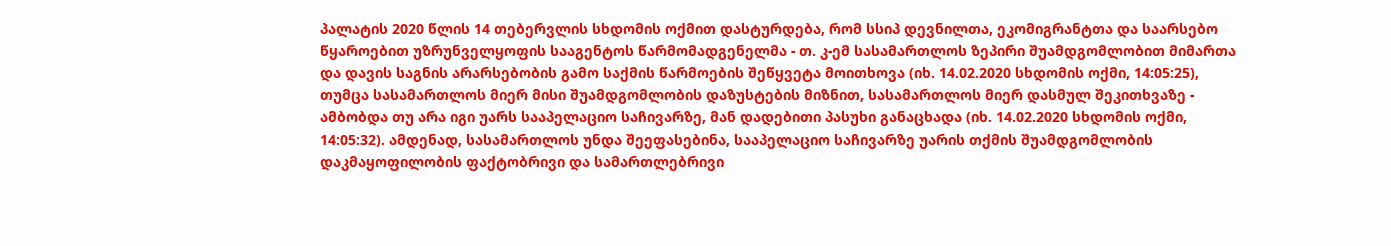პალატის 2020 წლის 14 თებერვლის სხდომის ოქმით დასტურდება, რომ სსიპ დევნილთა, ეკომიგრანტთა და საარსებო წყაროებით უზრუნველყოფის სააგენტოს წარმომადგენელმა - თ. კ-ემ სასამართლოს ზეპირი შუამდგომლობით მიმართა და დავის საგნის არარსებობის გამო საქმის წარმოების შეწყვეტა მოითხოვა (იხ. 14.02.2020 სხდომის ოქმი, 14:05:25), თუმცა სასამართლოს მიერ მისი შუამდგომლობის დაზუსტების მიზნით, სასამართლოს მიერ დასმულ შეკითხვაზე - ამბობდა თუ არა იგი უარს სააპელაციო საჩივარზე, მან დადებითი პასუხი განაცხადა (იხ. 14.02.2020 სხდომის ოქმი, 14:05:32). ამდენად, სასამართლოს უნდა შეეფასებინა, სააპელაციო საჩივარზე უარის თქმის შუამდგომლობის დაკმაყოფილობის ფაქტობრივი და სამართლებრივი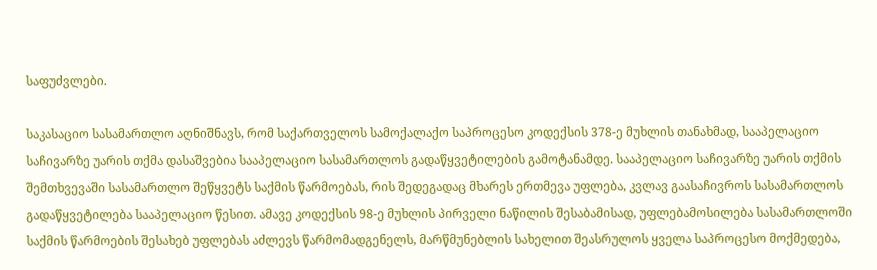საფუძვლები.

საკასაციო სასამართლო აღნიშნავს, რომ საქართველოს სამოქალაქო საპროცესო კოდექსის 378-ე მუხლის თანახმად, სააპელაციო საჩივარზე უარის თქმა დასაშვებია სააპელაციო სასამართლოს გადაწყვეტილების გამოტანამდე. სააპელაციო საჩივარზე უარის თქმის შემთხვევაში სასამართლო შეწყვეტს საქმის წარმოებას, რის შედეგადაც მხარეს ერთმევა უფლება, კვლავ გაასაჩივროს სასამართლოს გადაწყვეტილება სააპელაციო წესით. ამავე კოდექსის 98-ე მუხლის პირველი ნაწილის შესაბამისად, უფლებამოსილება სასამართლოში საქმის წარმოების შესახებ უფლებას აძლევს წარმომადგენელს, მარწმუნებლის სახელით შეასრულოს ყველა საპროცესო მოქმედება,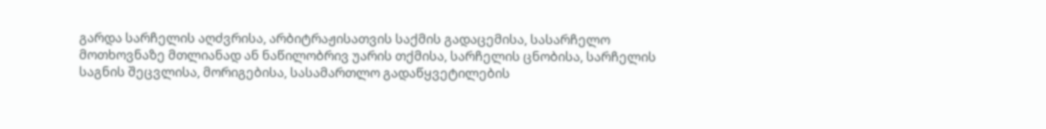გარდა სარჩელის აღძვრისა, არბიტრაჟისათვის საქმის გადაცემისა, სასარჩელო მოთხოვნაზე მთლიანად ან ნაწილობრივ უარის თქმისა, სარჩელის ცნობისა, სარჩელის საგნის შეცვლისა, მორიგებისა, სასამართლო გადაწყვეტილების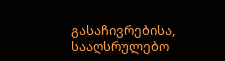გასაჩივრებისა, სააღსრულებო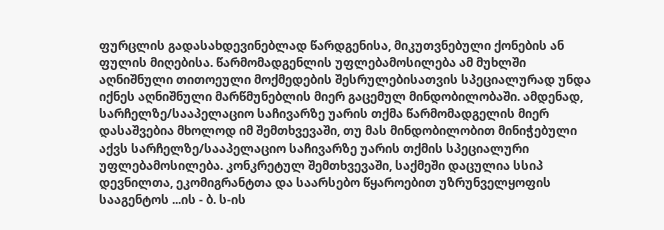ფურცლის გადასახდევინებლად წარდგენისა, მიკუთვნებული ქონების ან ფულის მიღებისა. წარმომადგენლის უფლებამოსილება ამ მუხლში აღნიშნული თითოეული მოქმედების შესრულებისათვის სპეციალურად უნდა იქნეს აღნიშნული მარწმუნებლის მიერ გაცემულ მინდობილობაში. ამდენად, სარჩელზე/სააპელაციო საჩივარზე უარის თქმა წარმომადგელის მიერ დასაშვებია მხოლოდ იმ შემთხვევაში, თუ მას მინდობილობით მინიჭებული აქვს სარჩელზე/სააპელაციო საჩივარზე უარის თქმის სპეციალური უფლებამოსილება. კონკრეტულ შემთხვევაში, საქმეში დაცულია სსიპ დევნილთა, ეკომიგრანტთა და საარსებო წყაროებით უზრუნველყოფის სააგენტოს ...ის - ბ. ს-ის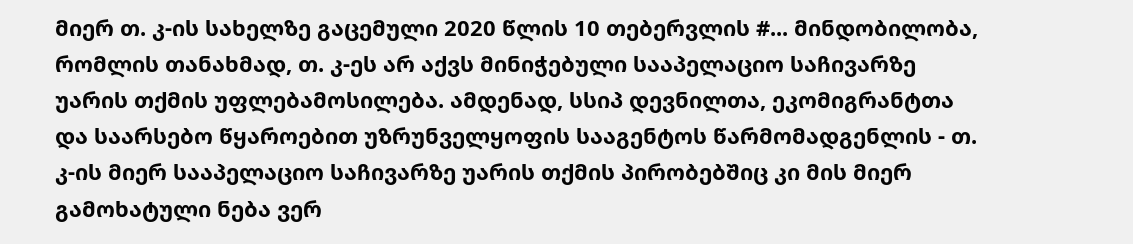მიერ თ. კ-ის სახელზე გაცემული 2020 წლის 10 თებერვლის #... მინდობილობა, რომლის თანახმად, თ. კ-ეს არ აქვს მინიჭებული სააპელაციო საჩივარზე უარის თქმის უფლებამოსილება. ამდენად, სსიპ დევნილთა, ეკომიგრანტთა და საარსებო წყაროებით უზრუნველყოფის სააგენტოს წარმომადგენლის - თ. კ-ის მიერ სააპელაციო საჩივარზე უარის თქმის პირობებშიც კი მის მიერ გამოხატული ნება ვერ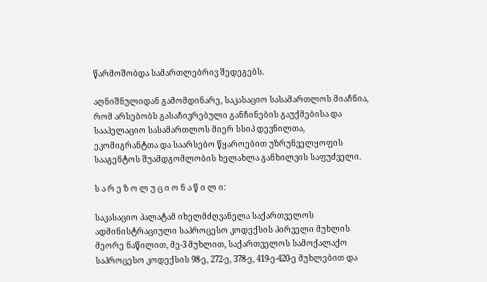წარმოშობდა სამართლებრივ შედეგებს.

აღნიშნულიდან გამომდინარე, საკასაციო სასამართლოს მიაჩნია, რომ არსებობს გასაჩივრებული განჩინების გაუქმებისა და სააპელაციო სასამართლოს მიერ სსიპ დევნილთა, ეკომიგრანტთა და საარსებო წყაროებით უზრუნველყოფის სააგენტოს შუამდგომლობის ხელახლა განხილვის საფუძველი.

ს ა რ ე ზ ო ლ უ ც ი ო ნ ა წ ი ლ ი:

საკასაციო პალატამ იხელმძღვანელა საქართველოს ადმინისტრაციული საპროცესო კოდექსის პირველი მუხლის მეორე ნაწილით, მე-3 მუხლით, საქართველოს სამოქალაქო საპროცესო კოდექსის 98-ე, 272-ე, 378-ე, 419-ე-420-ე მუხლებით და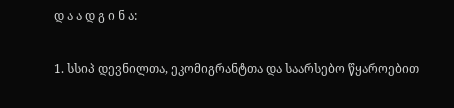დ ა ა დ გ ი ნ ა:

1. სსიპ დევნილთა, ეკომიგრანტთა და საარსებო წყაროებით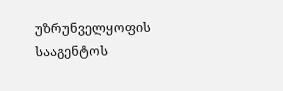უზრუნველყოფის სააგენტოს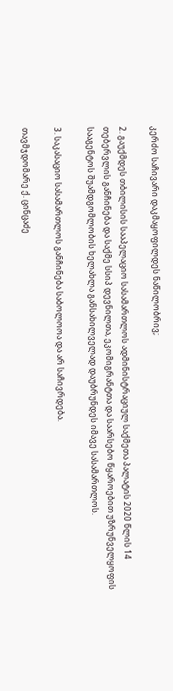კერძო საჩივარი დაკმაყოფილდეს ნაწილობრივ;

2. გაუქმდეს თბილისის სააპელაციო სასამართლოს ადმინისტრაციულ საქმეთა პალატის 2020 წლის 14 თებერვლის განჩინება და საქმე სსიპ დევნილთა, ეკომიგრანტთა და საარსებო წყაროებით უზრუნველყოფის სააგენტოს შუამდგომლობის ხელახლა განსახილველად დაუბრუნდეს იმავე სასამართლოს.

3. საკასაციო სასამართლოს განჩინება საბოლოოა და არ საჩივრდება.

თავმჯდომარე ქ. ცინცაძე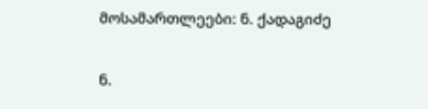მოსამართლეები: ნ. ქადაგიძე

ნ.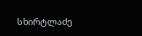სხირტლაძე